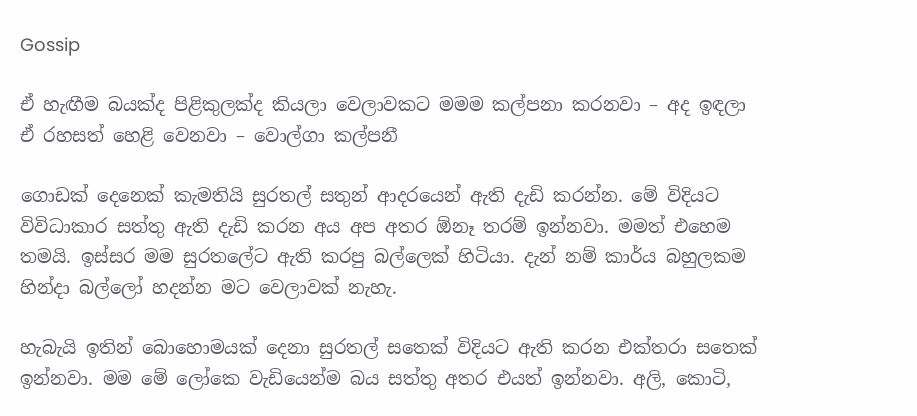Gossip

ඒ හැඟීම බයක්ද පිළිකුලක්ද කියලා වෙලාවකට මමම කල්පනා කරනවා – අද ඉඳලා ඒ රහසත් හෙළි වෙනවා – වොල්ගා කල්පනී

ගොඩක් දෙනෙක් කැමතියි සුරතල් සතුන් ආදරයෙන් ඇති දැඩි කරන්න. මේ විදියට විවිධාකාර සත්තු ඇති දැඩි කරන අය අප අතර ඕනෑ තරම් ඉන්නවා. මමත් එහෙම තමයි. ඉස්සර මම සුරත‍ලේට ඇති කරපු බල්ලෙක් හිටියා. දැන් නම් කාර්ය බහුලකම හින්දා බල්ලෝ හදන්න මට වෙලාවක් නැහැ.

හැබැයි ඉතින් බොහොමයක් දෙනා සුරතල් සතෙක් විදියට ඇති කරන එක්තරා සතෙක් ඉන්නවා. මම මේ ලෝකෙ වැඩියෙන්ම බය සත්තු අතර එයත් ඉන්නවා. අලි, කොටි,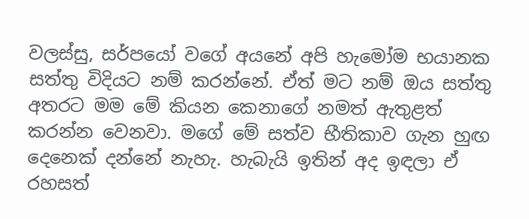වලස්සු, සර්පයෝ වගේ අයනේ අපි හැමෝම භයානක සත්තු විදියට නම් කරන්නේ. ඒත් මට නම් ඔය සත්තු අතරට මම මේ කියන කෙනාගේ නමත් ඇතුළත් කරන්න වෙනවා. මගේ මේ සත්ව භීතිකාව ගැන හුඟ දෙනෙක් දන්නේ නැහැ. හැබැයි ඉතින් අද ඉඳලා ඒ රහසත්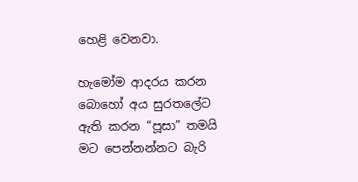හෙළි වෙනවා.

හැමෝම ආදරය කරන බොහෝ අය සුරත‍ලේට ඇති කරන “පූසා” තමයි මට පෙන්නන්නට බැරි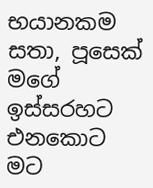භයානකම සතා, පූසෙක් මගේ ඉස්සරහට එනකොට මට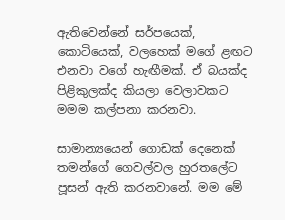ඇතිවෙන්නේ සර්පයෙක්, කොටියෙක්, වලහෙක් මගේ ළඟට එනවා වගේ හැඟීමක්. ඒ බයක්ද පිළිකුලක්ද කියලා වෙලාවකට මමම කල්පනා කරනවා.

සාමාන්‍යයෙන් ගොඩක් දෙනෙක් තමන්ගේ ගෙවල්වල හුරත‍ලේට පූසන් ඇති කරනවානේ. මම මේ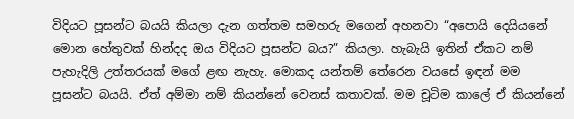විදියට පූසන්ට බයයි කියලා දැන ගත්තම සමහරු මගෙන් අහනවා “අ‍පොයි දෙයියනේ මොන හේතුවක් හින්දද ඔය විදියට පූසන්ට බය?” කියලා. හැබැයි ඉතින් ඒකට නම් පැහැදිලි උත්තරයක් මගේ ළඟ නැහැ. මොකද යන්තම් තේරෙන වයසේ ඉඳන් මම පූසන්ට බයයි. ඒත් අම්මා නම් කියන්නේ වෙනස් කතාවක්. මම චූටිම කා‍ලේ ඒ කියන්නේ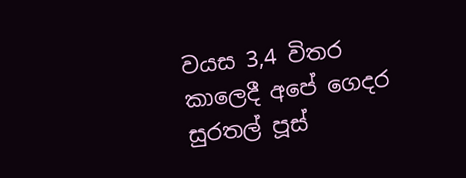වයස 3,4 විතර කාලෙදී අපේ ගෙදර සුරතල් පූස්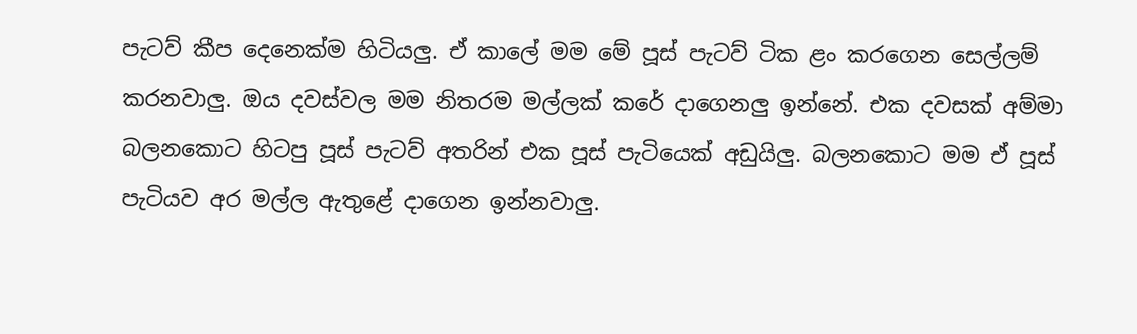පැටව් කීප දෙනෙක්ම හිටියලු. ඒ කා‍ලේ මම මේ පූස් පැටව් ටික ළං කරගෙන සෙල්ලම් කරනවාලු. ඔය දවස්වල මම නිතරම මල්ලක් කරේ දාගෙනලු ඉන්නේ. එක දවසක් අම්මා බලනකොට හිටපු පූස් පැටව් අතරින් එක පූස් පැටියෙක් අඩුයිලු. බලනකොට මම ඒ පූස් පැටියව අර මල්ල ඇතුළේ දාගෙන ඉන්නවාලු.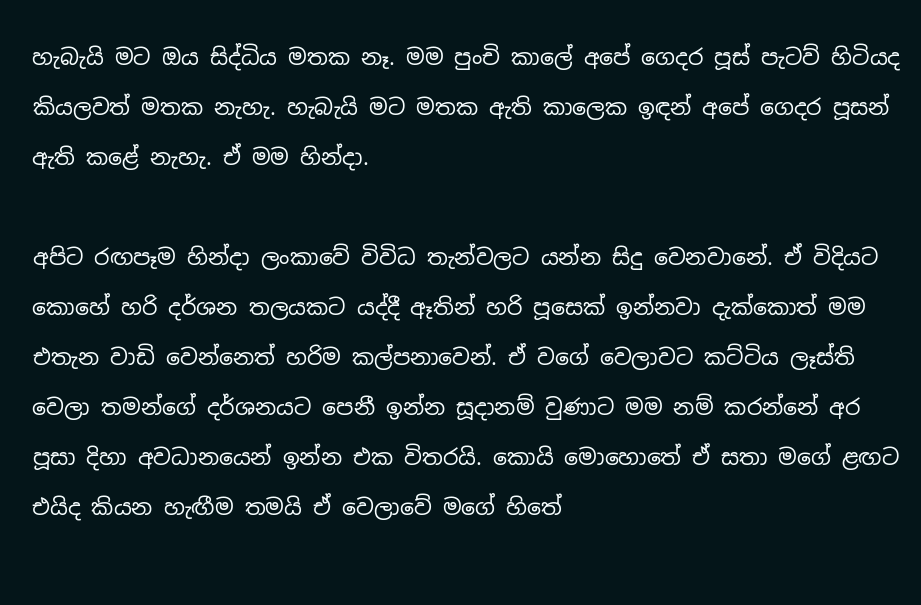හැබැයි මට ඔය සිද්ධිය මතක නෑ. මම පුංචි කා‍ලේ අපේ ගෙදර පූස් පැටව් හිටියද කියලවත් මතක නැහැ. හැබැයි මට මතක ඇති කාලෙක ඉඳන් අපේ ගෙදර පූසන් ඇති කළේ නැහැ. ඒ මම හින්දා.

අපිට රඟපෑම හින්දා ලංකාවේ විවිධ තැන්වලට යන්න සිදු වෙනවානේ. ඒ විදියට කොහේ හරි දර්ශන තලයකට යද්දී ඈතින් හරි පූසෙක් ඉන්නවා දැක්කොත් මම එතැන වාඩි වෙන්නෙත් හරිම කල්පනාවෙන්. ඒ වගේ වෙලාවට කට්ටිය ලෑස්ති වෙලා තමන්ගේ දර්ශනයට පෙනී ඉන්න සූදානම් වුණාට මම නම් කරන්නේ අර පූසා දිහා අවධානයෙන් ඉන්න එක විතරයි. කොයි මොහොතේ ඒ සතා මගේ ළඟට එයිද කියන හැඟීම තමයි ඒ වෙලාවේ මගේ හිතේ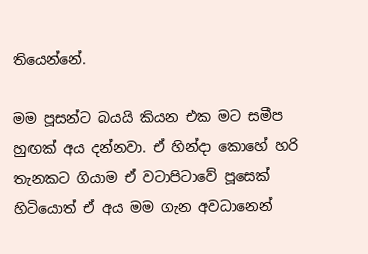තියෙන්නේ.

මම පූසන්ට බයයි කියන එක මට සමීප හුඟක් අය දන්නවා. ඒ හින්දා කොහේ හරි තැනකට ගියාම ඒ වටාපිටාවේ පූසෙක් හිටියොත් ඒ අය මම ගැන අවධානෙන්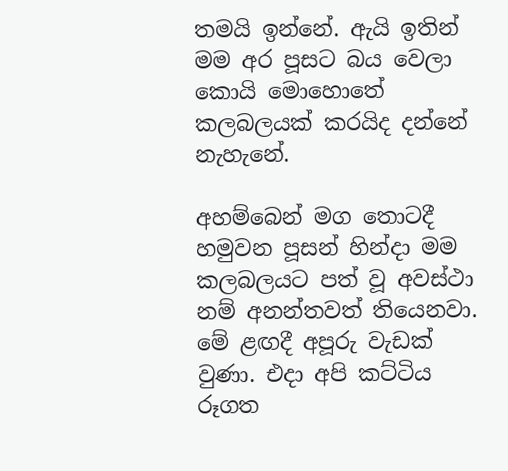තමයි ඉන්නේ. ඇයි ඉතින් මම අර පූසට බය වෙලා කොයි මොහොතේ කලබලයක් කරයිද දන්නේ නැහැනේ.

අහම්බෙන් මග තොටදී හමුවන පූසන් හින්දා මම කලබලයට පත් වූ අවස්ථා නම් අනන්තවත් තියෙනවා. මේ ළඟදී අපූරු වැඩක් වුණා. එදා අපි කට්ටිය රූගත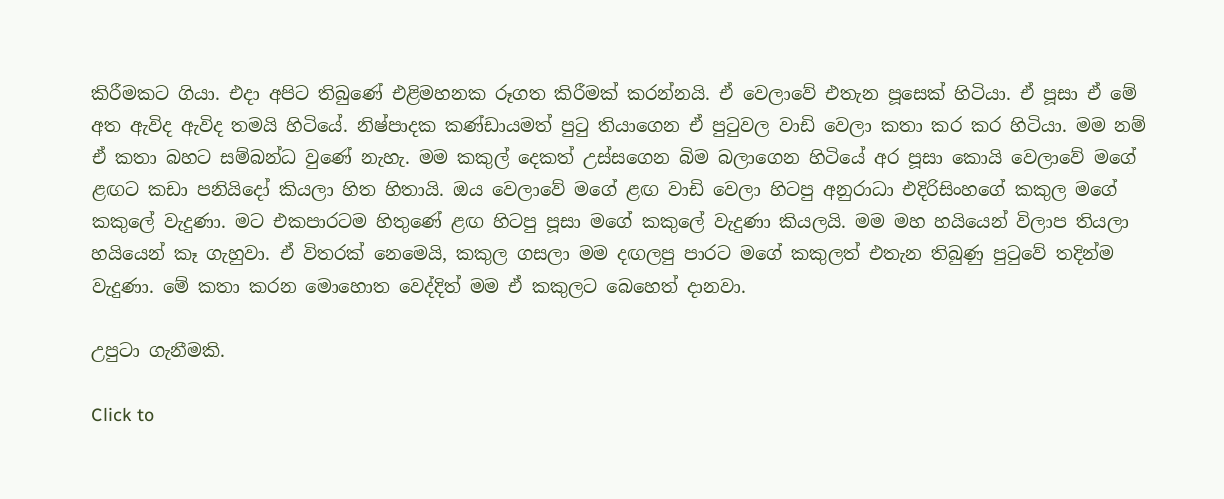කිරීමකට ගියා. එදා අපිට තිබුණේ එළිමහනක රූගත කිරීමක් කරන්නයි. ඒ වෙලාවේ එතැන පූසෙක් හිටියා. ඒ පූසා ඒ මේ අත ඇවිද ඇවිද තමයි හිටියේ. නිෂ්පාදක කණ්ඩායමත් පුටු තියාගෙන ඒ පුටුවල වාඩි වෙලා කතා කර කර හිටියා. මම නම් ඒ කතා බහට සම්බන්ධ වුණේ නැහැ. මම කකුල් දෙකත් උස්සගෙන බිම බලාගෙන හිටියේ අර පූසා කොයි වෙලාවේ මගේ ළඟට කඩා පනියිදෝ කියලා හිත හිතායි. ඔය වෙලාවේ මගේ ළඟ වාඩි වෙලා හිටපු අනුරාධා එදිරිසිංහගේ කකුල මගේ කකු‍ලේ වැදුණා. මට එකපාරටම හිතුණේ ළඟ හිටපු පූසා මගේ කකු‍ලේ වැදුණා කියලයි. මම මහ හයියෙන් විලාප තියලා හයියෙන් කෑ ගැහුවා. ඒ විතරක් නෙමෙයි, කකුල ගසලා මම දඟලපු පාරට මගේ කකුලත් එතැන තිබුණු පුටුවේ තදින්ම වැදුණා. මේ කතා කරන මොහොත වෙද්දිත් මම ඒ කකුලට බෙහෙත් දානවා.

උපුටා ගැනීමකි.

Click to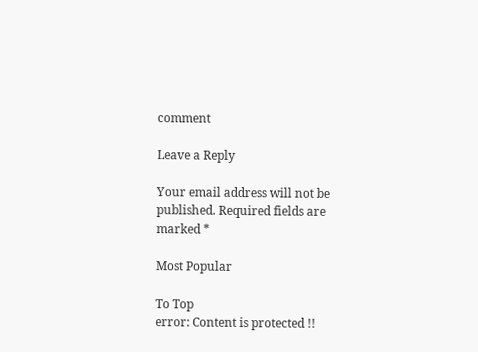comment

Leave a Reply

Your email address will not be published. Required fields are marked *

Most Popular

To Top
error: Content is protected !!